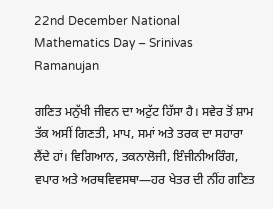22nd December National Mathematics Day – Srinivas Ramanujan

ਗਣਿਤ ਮਨੁੱਖੀ ਜੀਵਨ ਦਾ ਅਟੁੱਟ ਹਿੱਸਾ ਹੈ। ਸਵੇਰ ਤੋਂ ਸ਼ਾਮ ਤੱਕ ਅਸੀਂ ਗਿਣਤੀ, ਮਾਪ, ਸਮਾਂ ਅਤੇ ਤਰਕ ਦਾ ਸਹਾਰਾ ਲੈਂਦੇ ਹਾਂ। ਵਿਗਿਆਨ, ਤਕਨਾਲੋਜੀ, ਇੰਜੀਨੀਅਰਿੰਗ, ਵਪਾਰ ਅਤੇ ਅਰਥਵਿਵਸਥਾ—ਹਰ ਖੇਤਰ ਦੀ ਨੀਂਹ ਗਣਿਤ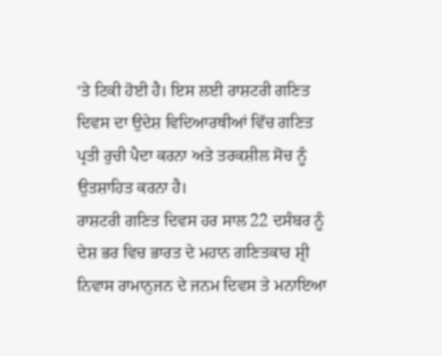‘ਤੇ ਟਿਕੀ ਹੋਈ ਹੈ। ਇਸ ਲਈ ਰਾਸ਼ਟਰੀ ਗਣਿਤ ਦਿਵਸ ਦਾ ਉਦੇਸ਼ ਵਿਦਿਆਰਥੀਆਂ ਵਿੱਚ ਗਣਿਤ ਪ੍ਰਤੀ ਰੁਚੀ ਪੈਦਾ ਕਰਨਾ ਅਤੇ ਤਰਕਸ਼ੀਲ ਸੋਚ ਨੂੰ ਉਤਸ਼ਾਹਿਤ ਕਰਨਾ ਹੈ।
ਰਾਸ਼ਟਰੀ ਗਣਿਤ ਦਿਵਸ ਹਰ ਸਾਲ 22 ਦਸੰਬਰ ਨੂੰ ਦੇਸ਼ ਭਰ ਵਿਚ ਭਾਰਤ ਦੇ ਮਹਾਨ ਗਣਿਤਕਾਰ ਸ਼੍ਰੀ ਨਿਵਾਸ ਰਾਮਾਨੁਜਨ ਦੇ ਜਨਮ ਦਿਵਸ ਤੇ ਮਨਾਇਆ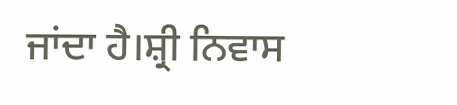ਜਾਂਦਾ ਹੈ।ਸ਼੍ਰੀ ਨਿਵਾਸ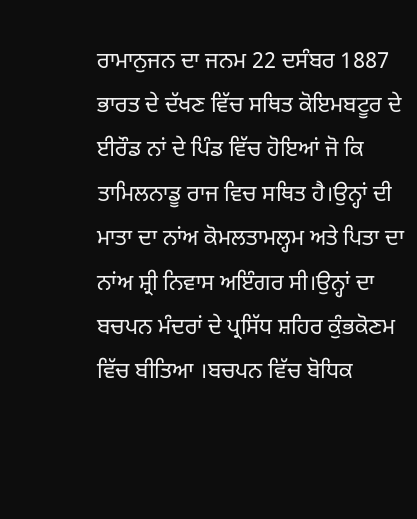ਰਾਮਾਨੁਜਨ ਦਾ ਜਨਮ 22 ਦਸੰਬਰ 1887 ਭਾਰਤ ਦੇ ਦੱਖਣ ਵਿੱਚ ਸਥਿਤ ਕੋਇਮਬਟੂਰ ਦੇ ਈਰੌਡ ਨਾਂ ਦੇ ਪਿੰਡ ਵਿੱਚ ਹੋਇਆਂ ਜੋ ਕਿ ਤਾਮਿਲਨਾਡੂ ਰਾਜ ਵਿਚ ਸਥਿਤ ਹੈ।ਉਨ੍ਹਾਂ ਦੀ ਮਾਤਾ ਦਾ ਨਾਂਅ ਕੋਮਲਤਾਮਲ੍ਹਮ ਅਤੇ ਪਿਤਾ ਦਾ ਨਾਂਅ ਸ਼੍ਰੀ ਨਿਵਾਸ ਅਇੰਗਰ ਸੀ।ਉਨ੍ਹਾਂ ਦਾ ਬਚਪਨ ਮੰਦਰਾਂ ਦੇ ਪ੍ਰਸਿੱਧ ਸ਼ਹਿਰ ਕੁੰਭਕੋਣਮ ਵਿੱਚ ਬੀਤਿਆ ।ਬਚਪਨ ਵਿੱਚ ਬੋਧਿਕ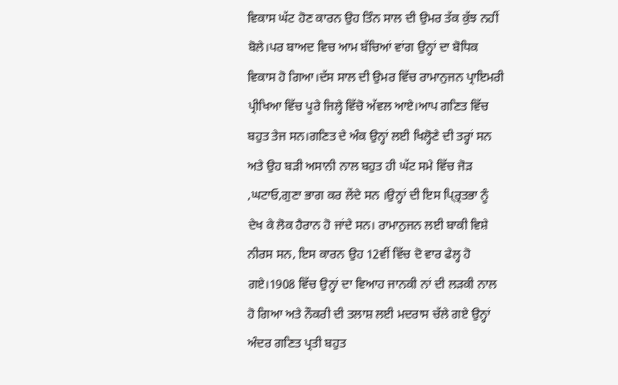ਵਿਕਾਸ ਘੱਟ ਹੋਣ ਕਾਰਨ ਉਹ ਤਿੰਨ ਸਾਲ ਦੀ ਉਮਰ ਤੱਕ ਕੁੱਝ ਨਹੀਂ ਬੋਲੇ।ਪਰ ਬਾਅਦ ਵਿਚ ਆਮ ਬੱਚਿਆਂ ਵਾਂਗ ਉਨ੍ਹਾਂ ਦਾ ਬੋਧਿਕ ਵਿਕਾਸ ਹੋ ਗਿਆ।ਦੱਸ ਸਾਲ ਦੀ ਉਮਰ ਵਿੱਚ ਰਾਮਾਨੁਜਨ ਪ੍ਰਾਇਮਰੀ ਪ੍ਰੀਖਿਆ ਵਿੱਚ ਪੂਰੇ ਜਿਲ੍ਹੇ ਵਿੱਚੋ ਅੱਵਲ ਆਏ।ਆਪ ਗਣਿਤ ਵਿੱਚ ਬਹੁਤ ਤੇਜ ਸਨ।ਗਣਿਤ ਦੇ ਅੰਕ ਉਨ੍ਹਾਂ ਲਈ ਖਿਲ੍ਹੋਣੇ ਦੀ ਤਰ੍ਹਾਂ ਸਨ ਅਤੇ ਉਹ ਬੜੀ ਅਸਾਨੀ ਨਾਲ ਬਹੁਤ ਹੀ ਘੱਟ ਸਮੇ ਵਿੱਚ ਜੋੜ ,ਘਟਾਓ,ਗੁਣਾ ਭਾਗ ਕਰ ਲੇਂਦੇ ਸਨ ।ਉਨ੍ਹਾਂ ਦੀ ਇਸ ਪ੍ਰ੍ਰਿਤਭਾ ਨੂੰ ਦੇਖ ਕੇ ਲੋਕ ਹੈਰਾਨ ਹੋ ਜਾਂਦੇ ਸਨ। ਰਾਮਾਨੁਜਨ ਲਈ ਬਾਕੀ ਵਿਸ਼ੇ ਨੀਰਸ ਸਨ, ਇਸ ਕਾਰਨ ਉਹ 12ਵੀਂ ਵਿੱਚ ਦੋ ਵਾਰ ਫੇਲ੍ਹ ਹੋ ਗਏ।1908 ਵਿੱਚ ਉਨ੍ਹਾਂ ਦਾ ਵਿਆਹ ਜਾਨਕੀ ਨਾਂ ਦੀ ਲੜਕੀ ਨਾਲ ਹੋ ਗਿਆ ਅਤੇ ਨੌਕਰੀ ਦੀ ਤਲਾਸ਼ ਲਈ ਮਦਰਾਸ ਚੱਲੇ ਗਏ ਉਨ੍ਹਾਂ ਅੰਦਰ ਗਣਿਤ ਪ੍ਰਤੀ ਬਹੁਤ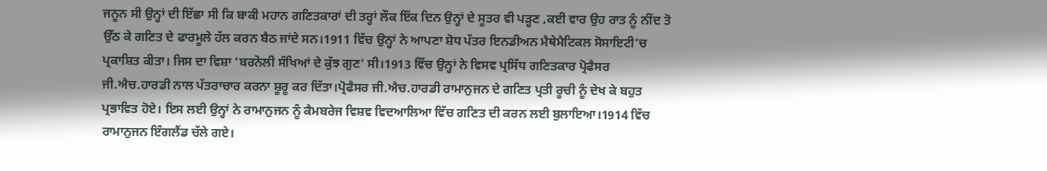ਜਨੂਨ ਸੀ ਉਨ੍ਹਾਂ ਦੀ ਇੱਛਾ ਸੀ ਕਿ ਬਾਕੀ ਮਹਾਨ ਗਣਿਤਕਾਰਾਂ ਦੀ ਤਰ੍ਹਾਂ ਲੌਕ ਇੱਕ ਦਿਨ ਉਨ੍ਹਾਂ ਦੇ ਸੂਤਰ ਵੀ ਪੜ੍ਹਣ ,ਕਈ ਵਾਰ ਉਹ ਰਾਤ ਨੂੰ ਨੀਂਦ ਤੋ ਉੱਠ ਕੇ ਗਣਿਤ ਦੇ ਫਾਰਮੂਲੇ ਹੱਲ ਕਰਨ ਬੈਠ ਜਾਂਦੇ ਸਨ।1911 ਵਿੱਚ ਉਨ੍ਹਾਂ ਨੇ ਆਪਣਾ ਸ਼ੋਧ ਪੱਤਰ ਇਨਡੀਅਨ ਮੈਥੇਮੈਟਿਕਲ ਸੋਸਾਇਟੀ’ਚ ਪ੍ਰਕਾਸ਼ਿਤ ਕੀਤਾ। ਜਿਸ ਦਾ ਵਿਸ਼ਾ ‘ਬਰਨੋਲੀ ਸੰਖਿਆਂ ਦੇ ਕੁੱਝ ਗੁਣ’ ਸੀ।1913 ਵਿੱਚ ਉਨ੍ਹਾਂ ਨੇ ਵਿਸਵ ਪ੍ਰਸਿੱਧ ਗਣਿਤਕਾਰ ਪ੍ਰੋਫੈਸਰ ਜੀ.ਐਚ.ਹਾਰਡੀ ਨਾਲ ਪੱਤਰਾਚਾਰ ਕਰਨਾ ਸ਼ੂਰੂ ਕਰ ਦਿੱਤਾ।ਪ੍ਰੋਫੈਸਰ ਜੀ.ਐਚ.ਹਾਰਡੀ ਰਾਮਾਨੁਜਨ ਦੇ ਗਣਿਤ ਪ੍ਰਤੀ ਰੂਚੀ ਨੂੰ ਦੇਖ ਕੇ ਬਹੁਤ ਪ੍ਰਭਾਵਿਤ ਹੋਏ। ਇਸ ਲਈ ਉਨ੍ਹਾਂ ਨੇ ਰਾਮਾਨੁਜਨ ਨੂੰ ਕੈਮਬਰੇਜ ਵਿਸ਼ਵ ਵਿਦਆਲਿਆ ਵਿੱਚ ਗਣਿਤ ਦੀ ਕਰਨ ਲਈ ਬੁਲਾਇਆ।1914 ਵਿੱਚ ਰਾਮਾਨੁਜਨ ਇੰਗਲੈਂਡ ਚੱਲੇ ਗਏ।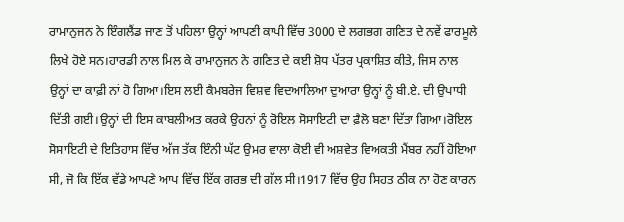ਰਾਮਾਨੁਜਨ ਨੇ ਇੰਗਲੈਂਡ ਜਾਣ ਤੋਂ ਪਹਿਲਾ ਉਨ੍ਹਾਂ ਆਪਣੀ ਕਾਪੀ ਵਿੱਚ 3000 ਦੇ ਲਗਭਗ ਗਣਿਤ ਦੇ ਨਵੇਂ ਫਾਰਮੂਲੇ ਲਿਖੇ ਹੋਏ ਸਨ।ਹਾਰਡੀ ਨਾਲ ਮਿਲ ਕੇ ਰਾਮਾਨੁਜਨ ਨੇ ਗਣਿਤ ਦੇ ਕਈ ਸ਼ੋਧ ਪੱਤਰ ਪ੍ਰਕਾਸ਼ਿਤ ਕੀਤੇ, ਜਿਸ ਨਾਲ ਉਨ੍ਹਾਂ ਦਾ ਕਾਫ਼ੀ ਨਾਂ ਹੋ ਗਿਆ।ਇਸ ਲਈ ਕੈਮਬਰੇਜ ਵਿਸ਼ਵ ਵਿਦਆਲਿਆ ਦੁਆਰਾ ਉਨ੍ਹਾਂ ਨੂੰ ਬੀ.ਏ. ਦੀ ਉਪਾਧੀ ਦਿੱਤੀ ਗਈ।ਉਨ੍ਹਾਂ ਦੀ ਇਸ ਕਾਬਲੀਅਤ ਕਰਕੇ ਉਹਨਾਂ ਨੂੰ ਰੋਇਲ ਸੋਸਾਇਟੀ ਦਾ ਫ਼ੈਲੋ ਬਣਾ ਦਿੱਤਾ ਗਿਆ।ਰੋਇਲ ਸੋਸਾਇਟੀ ਦੇ ਇਤਿਹਾਸ ਵਿੱਚ ਅੱਜ ਤੱਕ ਇੰਨੀ ਘੱਟ ਉਮਰ ਵਾਲਾ ਕੋਈ ਵੀ ਅਸ਼ਵੇਤ ਵਿਅਕਤੀ ਮੈਂਬਰ ਨਹੀਂ ਹੋਇਆ ਸੀ, ਜੋ ਕਿ ਇੱਕ ਵੱਡੇ ਆਪਣੇ ਆਪ ਵਿੱਚ ਇੱਕ ਗਰਭ ਦੀ ਗੱਲ ਸੀ।1917 ਵਿੱਚ ਉਹ ਸਿਹਤ ਠੀਕ ਨਾ ਹੋਣ ਕਾਰਨ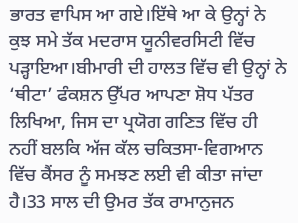ਭਾਰਤ ਵਾਪਿਸ ਆ ਗਏ।ਇੱਥੇ ਆ ਕੇ ਉਨ੍ਹਾਂ ਨੇ ਕੁਝ ਸਮੇ ਤੱਕ ਮਦਰਾਸ ਯੂਨੀਵਰਸਿਟੀ ਵਿੱਚ ਪੜ੍ਹਾਇਆ।ਬੀਮਾਰੀ ਦੀ ਹਾਲਤ ਵਿੱਚ ਵੀ ਉਨ੍ਹਾਂ ਨੇ ‘ਥੀਟਾ’ ਫੰਕਸ਼ਨ ਉੱਪਰ ਆਪਣਾ ਸ਼ੋਧ ਪੱਤਰ ਲਿਖਿਆ, ਜਿਸ ਦਾ ਪ੍ਰਯੋਗ ਗਣਿਤ ਵਿੱਚ ਹੀ ਨਹੀਂ ਬਲਕਿ ਅੱਜ ਕੱਲ ਚਕਿਤਸਾ-ਵਿਗਆਨ ਵਿੱਚ ਕੈਂਸਰ ਨੂੰ ਸਮਝਣ ਲਈ ਵੀ ਕੀਤਾ ਜਾਂਦਾ ਹੈ।33 ਸਾਲ ਦੀ ਉਮਰ ਤੱਕ ਰਾਮਾਨੁਜਨ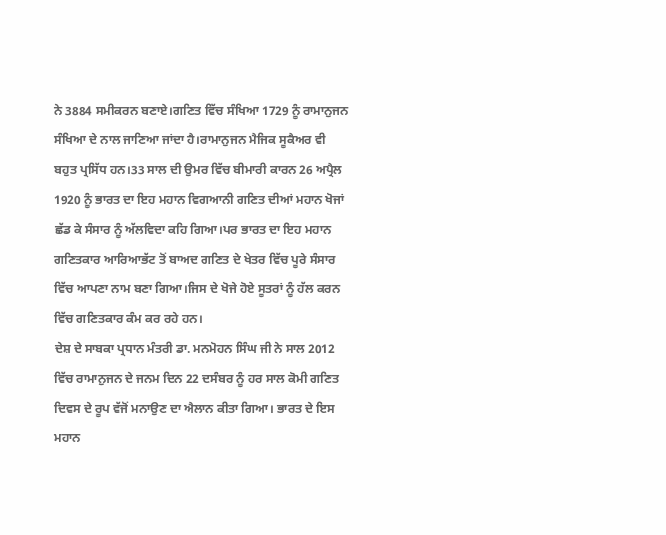ਨੇ 3884 ਸਮੀਕਰਨ ਬਣਾਏ।ਗਣਿਤ ਵਿੱਚ ਸੰਖਿਆ 1729 ਨੂੰ ਰਾਮਾਨੁਜਨ ਸੰਖਿਆ ਦੇ ਨਾਲ ਜਾਣਿਆ ਜਾਂਦਾ ਹੈ।ਰਾਮਾਨੁਜਨ ਮੈਜਿਕ ਸੂਕੈਅਰ ਵੀ ਬਹੁਤ ਪ੍ਰਸਿੱਧ ਹਨ।33 ਸਾਲ ਦੀ ਉਮਰ ਵਿੱਚ ਬੀਮਾਰੀ ਕਾਰਨ 26 ਅਪ੍ਰੈਲ 1920 ਨੂੰ ਭਾਰਤ ਦਾ ਇਹ ਮਹਾਨ ਵਿਗਆਨੀ ਗਣਿਤ ਦੀਆਂ ਮਹਾਨ ਖੋਜਾਂ ਛੱਡ ਕੇ ਸੰਸਾਰ ਨੂੰ ਅੱਲਵਿਦਾ ਕਹਿ ਗਿਆ।ਪਰ ਭਾਰਤ ਦਾ ਇਹ ਮਹਾਨ ਗਣਿਤਕਾਰ ਆਰਿਆਭੱਟ ਤੋਂ ਬਾਅਦ ਗਣਿਤ ਦੇ ਖੇਤਰ ਵਿੱਚ ਪੂਰੇ ਸੰਸਾਰ ਵਿੱਚ ਆਪਣਾ ਨਾਮ ਬਣਾ ਗਿਆ।ਜਿਸ ਦੇ ਖੋਜੇ ਹੋਏ ਸੂਤਰਾਂ ਨੂੰ ਹੱਲ ਕਰਨ ਵਿੱਚ ਗਣਿਤਕਾਰ ਕੰਮ ਕਰ ਰਹੇ ਹਨ।
ਦੇਸ਼ ਦੇ ਸਾਬਕਾ ਪ੍ਰਧਾਨ ਮੰਤਰੀ ਡਾ. ਮਨਮੋਹਨ ਸਿੰਘ ਜੀ ਨੇ ਸਾਲ 2012 ਵਿੱਚ ਰਾਮਾਨੁਜਨ ਦੇ ਜਨਮ ਦਿਨ 22 ਦਸੰਬਰ ਨੂੰ ਹਰ ਸਾਲ ਕੋਮੀ ਗਣਿਤ ਦਿਵਸ ਦੇ ਰੂਪ ਵੱਜੋਂ ਮਨਾਉਣ ਦਾ ਐਲਾਨ ਕੀਤਾ ਗਿਆ। ਭਾਰਤ ਦੇ ਇਸ ਮਹਾਨ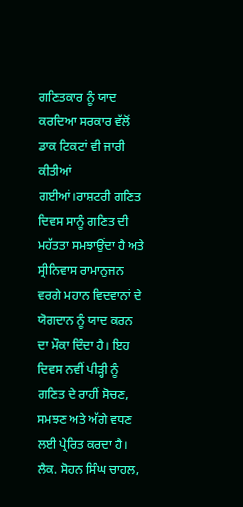ਗਣਿਤਕਾਰ ਨੂੰ ਯਾਦ ਕਰਦਿਆ ਸਰਕਾਰ ਵੱਲੋਂ ਡਾਕ ਟਿਕਟਾਂ ਵੀ ਜਾਰੀ ਕੀਤੀਆਂ ਗਈਆਂ।ਰਾਸ਼ਟਰੀ ਗਣਿਤ ਦਿਵਸ ਸਾਨੂੰ ਗਣਿਤ ਦੀ ਮਹੱਤਤਾ ਸਮਝਾਉਂਦਾ ਹੈ ਅਤੇ ਸ੍ਰੀਨਿਵਾਸ ਰਾਮਾਨੁਜਨ ਵਰਗੇ ਮਹਾਨ ਵਿਦਵਾਨਾਂ ਦੇ ਯੋਗਦਾਨ ਨੂੰ ਯਾਦ ਕਰਨ ਦਾ ਮੌਕਾ ਦਿੰਦਾ ਹੈ। ਇਹ ਦਿਵਸ ਨਵੀਂ ਪੀੜ੍ਹੀ ਨੂੰ ਗਣਿਤ ਦੇ ਰਾਹੀਂ ਸੋਚਣ, ਸਮਝਣ ਅਤੇ ਅੱਗੇ ਵਧਣ ਲਈ ਪ੍ਰੇਰਿਤ ਕਰਦਾ ਹੈ।
ਲੈਕ. ਸੋਹਨ ਸਿੰਘ ਚਾਹਲ,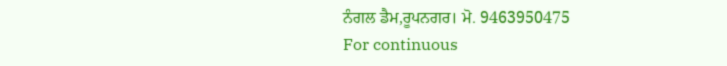ਨੰਗਲ ਡੈਮ,ਰੂਪਨਗਰ। ਮੋ. 9463950475
For continuous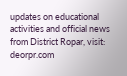updates on educational activities and official news from District Ropar, visit: deorpr.com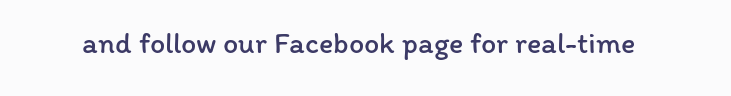and follow our Facebook page for real-time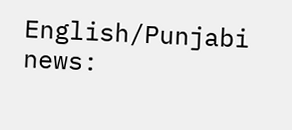English/Punjabi news: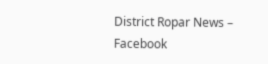District Ropar News – Facebook